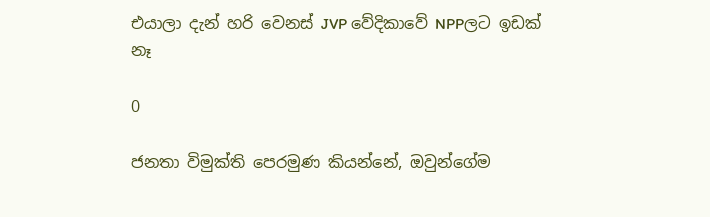එයාලා දැන් හරි වෙනස් JVP වේදිකාවේ NPPලට ඉඩක් නෑ

0

ජනතා විමුක්ති පෙරමුණ කියන්නේ, ඔවුන්ගේම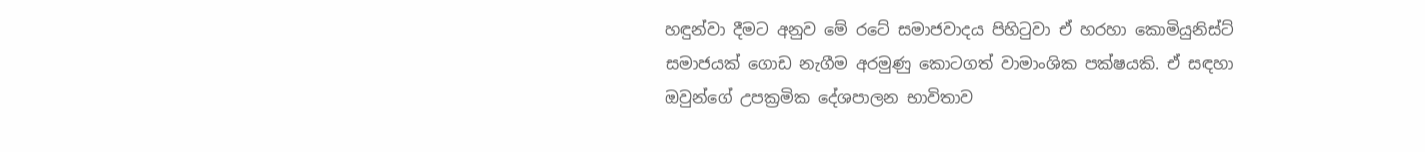හඳුන්වා දීමට අනුව මේ රටේ සමාජවාදය පිහිටුවා ඒ හරහා කොමියුනිස්ට් සමාජයක් ගොඩ නැගීම අරමුණු කොටගත් වාමාංශික පක්ෂයකි. ඒ සඳහා ඔවුන්ගේ උපක්‍රමික දේශපාලන භාවිතාව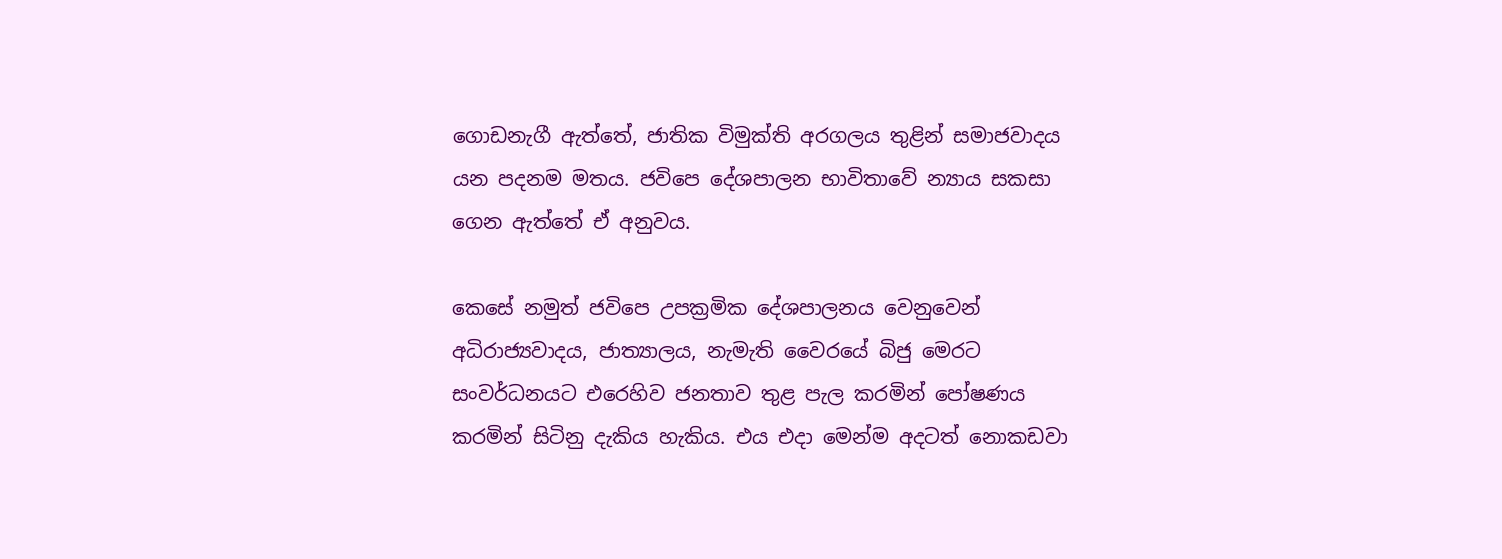ගොඩනැගී ඇත්තේ, ජාතික විමුක්ති අරගලය තුළින් සමාජවාදය යන පදනම මතය. ජවිපෙ දේශපාලන භාවිතාවේ න්‍යාය සකසා ගෙන ඇත්තේ ඒ අනුවය.

කෙසේ නමුත් ජවිපෙ උපක්‍රමික දේශපාලනය වෙනුවෙන් අධිරාජ්‍යවාදය, ජාත්‍යාලය, නැමැති වෛරයේ බිජු මෙරට සංවර්ධනයට එරෙහිව ජනතාව තුළ පැල කරමින් පෝෂණය කරමින් සිටිනු දැකිය හැකිය. එය එදා මෙන්ම අදටත් නොකඩවා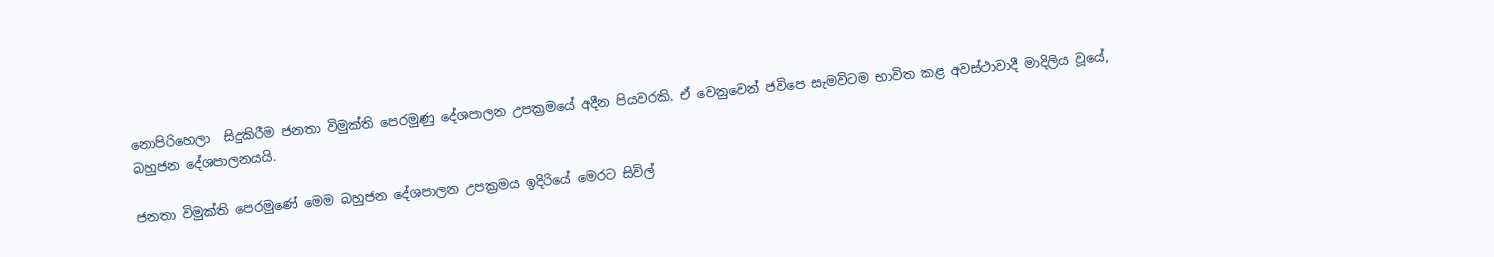නොපිරිහෙලා  සිදුකිරීම ජනතා විමුක්ති පෙරමුණු දේශපාලන උපක්‍රමයේ අදීන පියවරකි. ඒ වෙනුවෙන් ජවිපෙ සැමවිටම භාවිත කළ අවස්ථාවාදී මාදිලිය වූයේ, බහුජන දේශපාලනයයි.

ජනතා විමුක්ති පෙරමුණේ මෙම බහුජන දේශපාලන උපක්‍රමය ඉදිරියේ මෙරට සිවිල්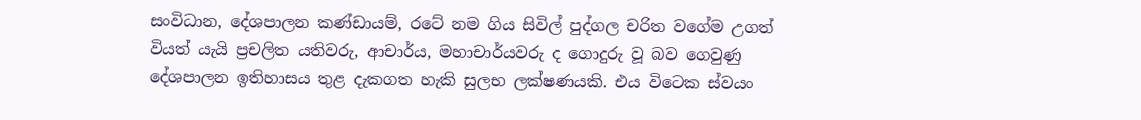සංවිධාන, දේශපාලන කණ්ඩායම්, රටේ නම ගිය සිවිල් පුද්ගල චරිත වගේම උගත් වියත් යැයි ප්‍රචලිත යතිවරු, ආචාර්ය, මහාචාර්යවරු ද ගොදුරු වූ බව ගෙවුණු දේශපාලන ඉතිහාසය තුළ දැකගත හැකි සුලභ ලක්ෂණයකි. එය විටෙක ස්වයං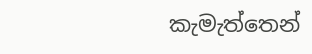කැමැත්තෙන්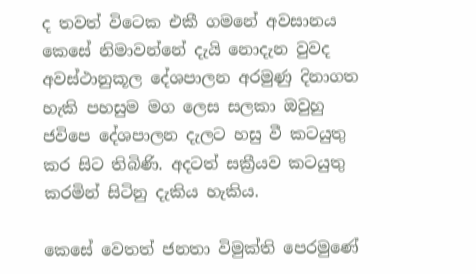ද තවත් විටෙක එකී ගමනේ අවසානය කෙසේ නිමාවන්නේ දැයි නොදැන වුවද අවස්ථානුකූල දේශපාලන අරමුණු දිනාගත හැකි පහසුම මග ලෙස සලකා ඔවුහු ජවිපෙ දේශපාලන දැලට හසු වී කටයුතු කර සිට තිබිණි. අදටත් සක්‍රීයව කටයුතු කරමින් සිටිනු දැකිය හැකිය.

කෙසේ වෙතත් ජනතා විමුක්ති පෙරමුණේ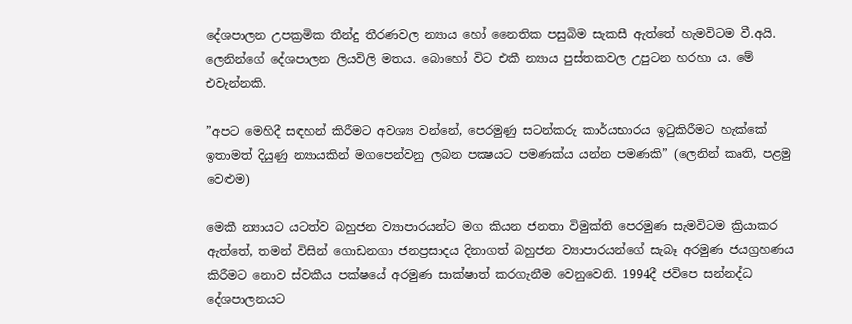දේශපාලන උපක්‍රමික තීන්දු තීරණවල න්‍යාය හෝ නෛතික පසුබිම සැකසී ඇත්තේ හැමවිටම වී.අයි. ලෙනින්ගේ දේශපාලන ලියවිලි මතය. බොහෝ විට එකී න්‍යාය පුස්තකවල උපුටන හරහා ය. මේ එවැන්නකි.

”අපට මෙහිදී සඳහන් කිරීමට අවශ්‍ය වන්නේ, පෙරමුණු සටන්කරු කාර්යභාරය ඉටුකිරීමට හැක්කේ ඉතාමත් දියුණු න්‍යායකින් මගපෙන්වනු ලබන පක්‍ෂයට පමණක්ය යන්න පමණකි” (ලෙනින් කෘති, පළමු වෙළුම)

මෙකී න්‍යායට යටත්ව බහුජන ව්‍යාපාරයන්ට මග කියන ජනතා විමුක්ති පෙරමුණ සැමවිටම ක්‍රියාකර ඇත්තේ, තමන් විසින් ගොඩනගා ජනප්‍රසාදය දිනාගත් බහුජන ව්‍යාපාරයන්ගේ සැබෑ අරමුණ ජයග්‍රහණය කිරීමට නොව ස්වකීය පක්ෂයේ අරමුණ සාක්ෂාත් කරගැනීම වෙනුවෙනි. 1994දී ජවිපෙ සන්නද්ධ දේශපාලනයට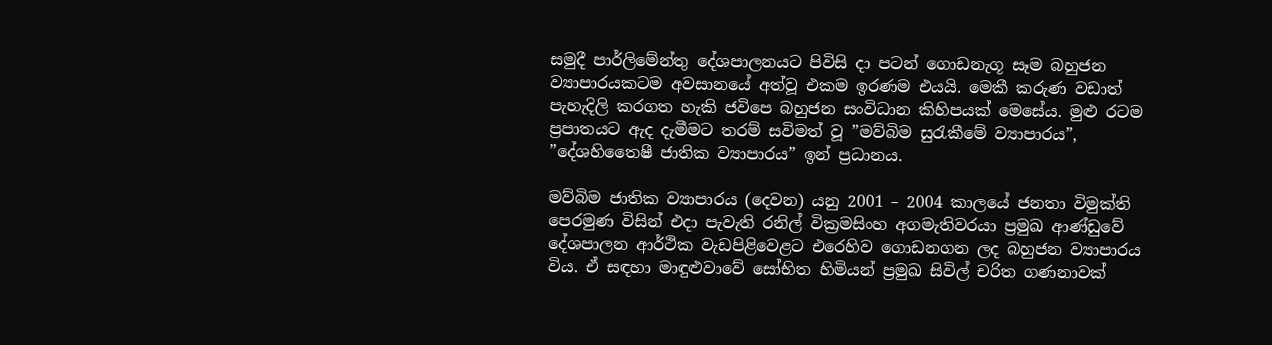සමුදී පාර්ලිමේන්තු දේශපාලනයට පිවිසි දා පටන් ගොඩනැගූ සෑම බහුජන ව්‍යාපාරයකටම අවසානයේ අත්වූ එකම ඉරණම එයයි. මෙකී කරුණ වඩාත් පැහැදිලි කරගත හැකි ජවිපෙ බහුජන සංවිධාන කිහිපයක් මෙසේය. මුළු රටම ප්‍රපාතයට ඇද දැමීමට තරම් සවිමත් වූ ”මව්බිම සුරැකීමේ ව්‍යාපාරය”, ”දේශහිතෛෂී ජාතික ව්‍යාපාරය” ඉන් ප්‍රධානය.

මව්බිම ජාතික ව්‍යාපාරය (දෙවන) යනු 2001 – 2004 කාලයේ ජනතා විමුක්ති පෙරමුණ විසින් එදා පැවැති රනිල් වික්‍රමසිංහ අගමැතිවරයා ප්‍රමුඛ ආණ්ඩුවේ දේශපාලන ආර්ථික වැඩපිළිවෙළට එරෙහිව ගොඩනගන ලද බහුජන ව්‍යාපාරය විය. ඒ සඳහා මාඳුළුවාවේ සෝභිත හිමියන් ප්‍රමුඛ සිවිල් චරිත ගණනාවක්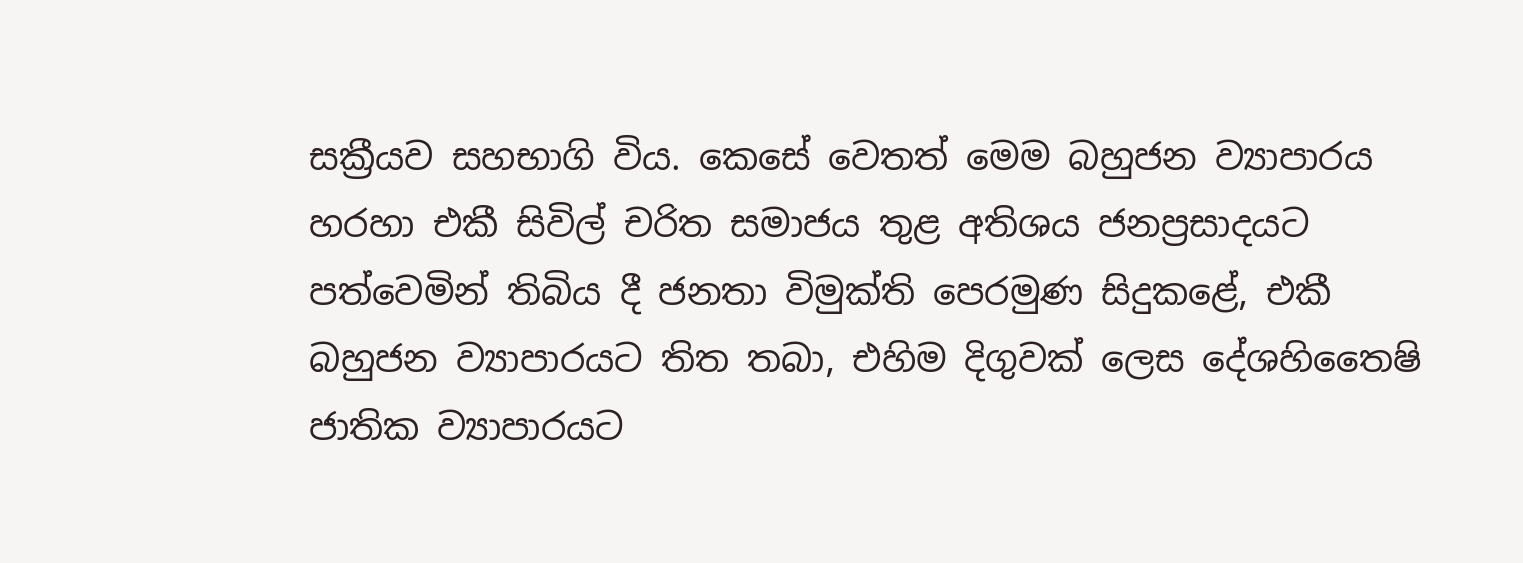සක්‍රීයව සහභාගි විය. කෙසේ වෙතත් මෙම බහුජන ව්‍යාපාරය හරහා එකී සිවිල් චරිත සමාජය තුළ අතිශය ජනප්‍රසාදයට පත්වෙමින් තිබිය දී ජනතා විමුක්ති පෙරමුණ සිදුකළේ, එකී බහුජන ව්‍යාපාරයට තිත තබා, එහිම දිගුවක් ලෙස දේශහිතෛෂි ජාතික ව්‍යාපාරයට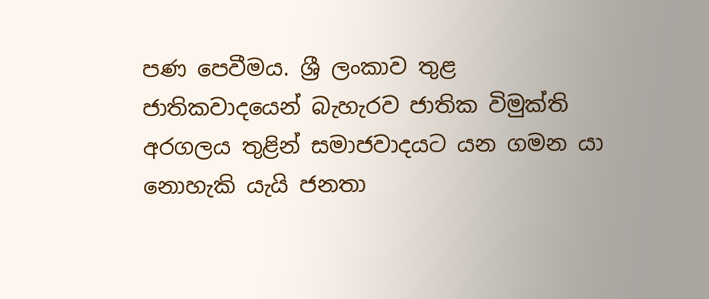පණ පෙවීමය. ශ්‍රී ලංකාව තුළ ජාතිකවාදයෙන් බැහැරව ජාතික විමුක්ති අරගලය තුළින් සමාජවාදයට යන ගමන යා නොහැකි යැයි ජනතා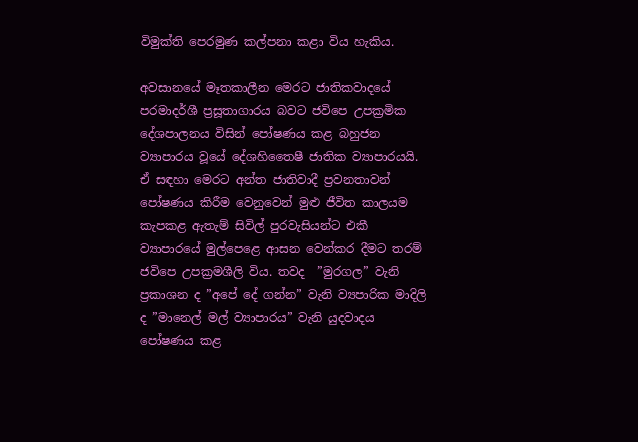විමුක්ති පෙරමුණ කල්පනා කළා විය හැකිය.

අවසානයේ මෑතකාලීන මෙරට ජාතිකවාදයේ පරමාදර්ශී ප්‍රසූතාගාරය බවට ජවිපෙ උපක්‍රමික දේශපාලනය විසින් පෝෂණය කළ බහුජන ව්‍යාපාරය වූයේ දේශහිතෛෂී ජාතික ව්‍යාපාරයයි.  ඒ සඳහා මෙරට අන්ත ජාතිවාදී ප්‍රවනතාවන් පෝෂණය කිරීම වෙනුවෙන් මුළු ජීවිත කාලයම කැපකළ ඇතැම් සිවිල් පුරවැසියන්ට එකී  ව්‍යාපාරයේ මුල්පෙළෙ ආසන වෙන්කර දීමට තරම් ජවිපෙ උපක්‍රමශීලි විය. තවද  ”මුරගල” වැනි ප්‍රකාශන ද ”අපේ දේ ගන්න” වැනි ව්‍යපාරික මාදිලි ද ”මානෙල් මල් ව්‍යාපාරය” වැනි යුදවාදය පෝෂණය කළ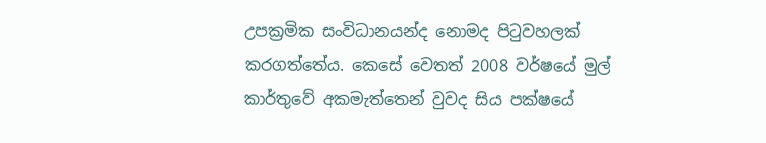උපක්‍රමික සංවිධානයන්ද නොමද පිටුවහලක් කරගත්තේය. කෙසේ වෙතත් 2008 වර්ෂයේ මුල් කාර්තුවේ අකමැත්තෙන් වුවද සිය පක්ෂයේ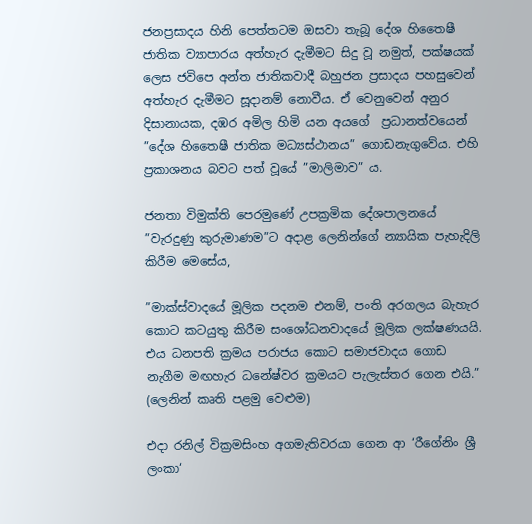ජනප්‍රසාදය හිනි පෙත්තටම ඔසවා තැබූ දේශ හිතෛෂී ජාතික ව්‍යාපාරය අත්හැර දැමීමට සිදු වූ නමුත්, පක්ෂයක් ලෙස ජවිපෙ අන්ත ජාතිකවාදී බහුජන ප්‍රසාදය පහසුවෙන් අත්හැර දැමීමට සූදානම් නොවීය. ඒ වෙනුවෙන් අනුර දිසානායක, දඹර අමිල හිමි යන අයගේ  ප්‍රධානත්වයෙන් ”දේශ හිතෛෂී ජාතික මධ්‍යස්ථානය” ගොඩනැගුවේය. එහි ප්‍රකාශනය බවට පත් වූයේ ”මාලිමාව” ය.

ජනතා විමුක්ති පෙරමුණේ උපක්‍රමික දේශපාලනයේ ”වැරදුණු කුරුමාණම”ට අදාළ ලෙනින්ගේ න්‍යායික පැහැදිලි කිරීම මෙසේය,

”මාක්ස්වාදයේ මූලික පදනම එනම්, පංති අරගලය බැහැර කොට කටයුතු කිරීම සංශෝධනවාදයේ මූලික ලක්ෂණයයි. එය ධනපති ක්‍රමය පරාජය කොට සමාජවාදය ගොඩ නැගීම මඟහැර ධනේෂ්වර ක්‍රමයට පැලැස්තර ගෙන එයි.” (ලෙනින් කෘති පළමු වෙළුම)

එදා රනිල් වික්‍රමසිංහ අගමැතිවරයා ගෙන ආ ‘රීගේනිං ශ්‍රී ලංකා‘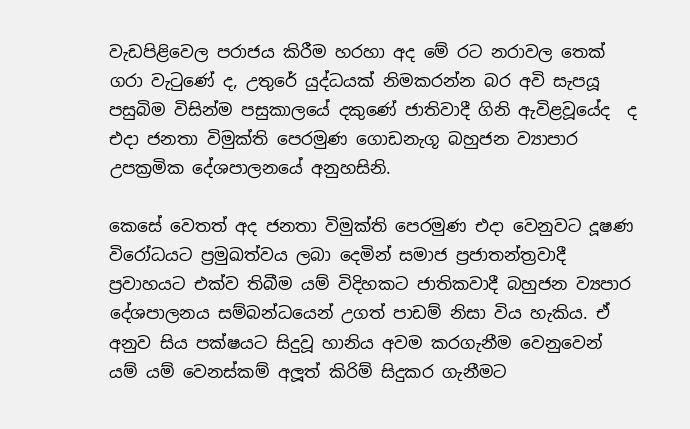වැඩපිළිවෙල පරාජය කිරීම හරහා අද මේ රට නරාවල තෙක් ගරා වැටුණේ ද, උතුරේ යුද්ධයක් නිමකරන්න බර අවි සැපයූ පසුබිම විසින්ම පසුකාලයේ දකුණේ ජාතිවාදී ගිනි ඇවිළවූයේද  ද එදා ජනතා විමුක්ති පෙරමුණ ගොඩනැගූ බහුජන ව්‍යාපාර උපක්‍රමික දේශපාලනයේ අනුහසිනි.

කෙසේ වෙතත් අද ජනතා විමුක්ති පෙරමුණ එදා වෙනුවට දූෂණ විරෝධයට ප්‍රමුඛත්වය ලබා දෙමින් සමාජ ප්‍රජාතන්ත්‍රවාදී ප්‍රවාහයට එක්ව තිබීම යම් විදිහකට ජාතිකවාදී බහුජන ව්‍යපාර දේශපාලනය සම්බන්ධයෙන් උගත් පාඩම් නිසා විය හැකිය. ඒ අනුව සිය පක්ෂයට සිදුවූ හානිය අවම කරගැනීම වෙනුවෙන් යම් යම් වෙනස්කම් අලූ‍ත් කිරිම් සිදුකර ගැනීමට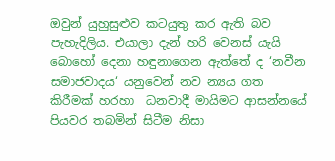ඔවුන් යුහුසුළුව කටයුතු කර ඇති බව පැහැදිලිය. එයාලා දැන් හරි වෙනස් යැයි බොහෝ දෙනා හඳුනාගෙන ඇත්තේ ද ‘නවීන සමාජවාදය‘ යනුවෙන් නව න්‍යය ගත කිරීමක් හරහා  ධනවාදී මායිමට ආසන්නයේ පියවර තබමින් සිටීම නිසා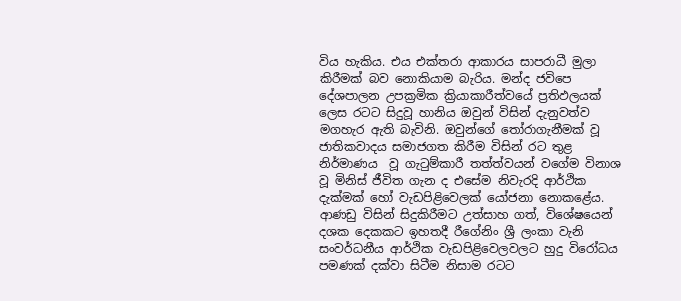විය හැකිය. එය එක්තරා ආකාරය සාපරාධී මුලා කිරීමක් බව නොකියාම බැරිය. මන්ද ජවිපෙ දේශපාලන උපක්‍රමික ක්‍රියාකාරීත්වයේ ප්‍රතිඵලයක් ලෙස රටට සිදුවූ හානිය ඔවුන් විසින් දැනුවත්ව මගහැර ඇති බැවිනි. ඔවුන්ගේ තෝරාගැනීමක් වූ ජාතිකවාදය සමාජගත කිරීම විසින් රට තුළ නිර්මාණය  වූ ගැටුම්කාරී තත්ත්වයන් වගේම විනාශ වූ මිනිස් ජීවිත ගැන ද එසේම නිවැරදි ආර්ථික දැක්මක් හෝ වැඩපිළිවෙලක් යෝජනා නොකළේය. ආණඩු විසින් සිදුකිරීමට උත්සාහ ගත්, විශේෂයෙන් දශක දෙකකට ඉහතදී රීගේනිං ශ්‍රී ලංකා වැනි සංවර්ධනීය ආර්ථික වැඩපිළිවෙලවලට හුදු විරෝධය පමණක් දක්වා සිටීම නිසාම රටට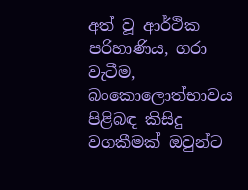අත් වූ ආර්ථික පරිහාණිය, ගරා වැටීම, බංකොලොත්භාවය පිළිබඳ කිසිදු වගකීමක් ඔවුන්ට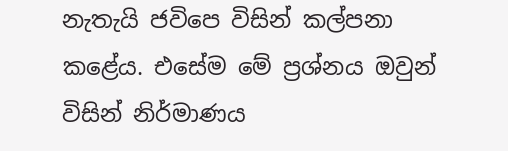නැතැයි ජවිපෙ විසින් කල්පනා කළේය. එසේම මේ ප්‍රශ්නය ඔවුන් විසින් නිර්මාණය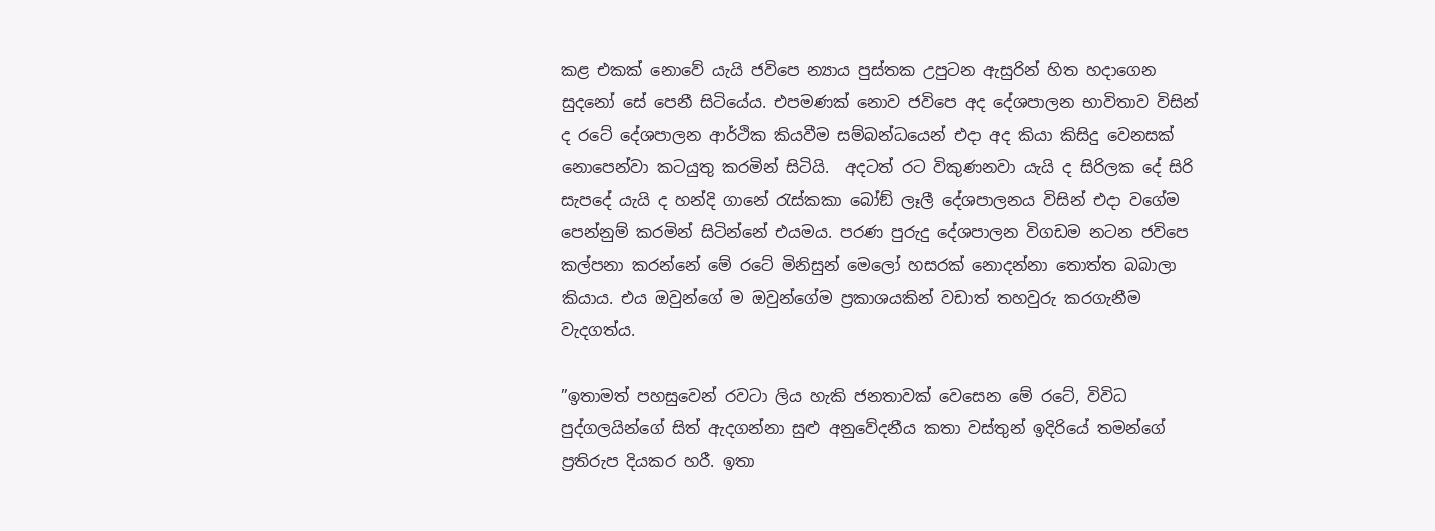කළ එකක් නොවේ යැයි ජවිපෙ න්‍යාය පුස්තක උපුටන ඇසුරින් හිත හදාගෙන සුදනෝ සේ පෙනී සිටියේය. එපමණක් නොව ජවිපෙ අද දේශපාලන භාවිතාව විසින් ද රටේ දේශපාලන ආර්ථික කියවීම සම්බන්ධයෙන් එදා අද කියා කිසිදු වෙනසක් නොපෙන්වා කටයුතු කරමින් සිටියි.  අදටත් රට විකුණනවා යැයි ද සිරිලක දේ සිරි සැපදේ යැයි ද හන්දි ගානේ රැස්කකා බෝඞ් ලෑලී දේශපාලනය විසින් එදා වගේම පෙන්නුම් කරමින් සිටින්නේ එයමය. පරණ පුරුදු දේශපාලන විගඩම නටන ජවිපෙ කල්පනා කරන්නේ මේ රටේ මිනිසුන් මෙලෝ හසරක් නොදන්නා තොත්ත බබාලා කියාය. එය ඔවුන්ගේ ම ඔවුන්ගේම ප්‍රකාශයකින් වඩාත් තහවුරු කරගැනීම වැදගත්ය.

”ඉතාමත් පහසුවෙන් රවටා ලිය හැකි ජනතාවක් වෙසෙන මේ රටේ, විවිධ පුද්ගලයින්ගේ සිත් ඇදගන්නා සුළු අනුවේදනීය කතා වස්තුන් ඉදිරියේ තමන්ගේ ප්‍රතිරුප දියකර හරී. ඉතා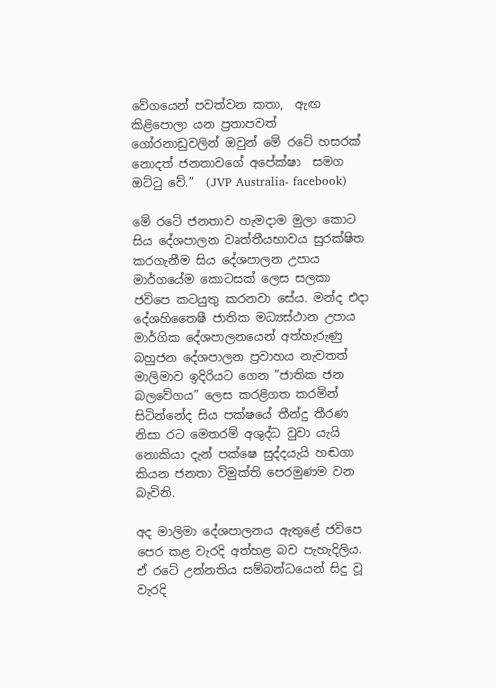වේගයෙන් පවත්වන කතා,  ඇඟ කිළිපොලා යන ප්‍රතාපවත්  ගෝරනාඩුවලින් ඔවුන් මේ රටේ හසරක් නොදත් ජනතාවගේ අපේක්ෂා  සමග ඔට්ටු වේ.”  (JVP Australia- facebook)

මේ රටේ ජනතාව හැමදාම මුලා කොට සිය දේශපාලන වෘත්තීයභාවය සුරක්ෂිත කරගැනීම සිය දේශපාලන උපාය මාර්ගයේම කොටසක් ලෙස සලකා ජවිපෙ කටයුතු කරනවා සේය. මන්ද එදා දේශහිතෛෂී ජාතික මධ්‍යස්ථාන උපාය මාර්ගික දේශපාලනයෙන් අත්හැරුණු බහුජන දේශපාලන ප්‍රවාහය නැවතත් මාලිමාව ඉදිරියට ගෙන ”ජාතික ජන බලවේගය” ලෙස කරළිගත කරමින් සිටින්නේද සිය පක්ෂයේ තීන්දු තීරණ නිසා රට මෙතරම් අශුද්ධ වුවා යැයි නොකියා දැන් පක්ෂෙ සුද්දයැයි හඬගා කියන ජනතා විමුක්ති පෙරමුණම වන බැවිනි.

අද මාලිමා දේශපාලනය ඇතුළේ ජවිපෙ පෙර කළ වැරදි අත්හළ බව පැහැදිලිය. ඒ රටේ උන්නතිය සම්බන්ධයෙන් සිදු වූ වැරදි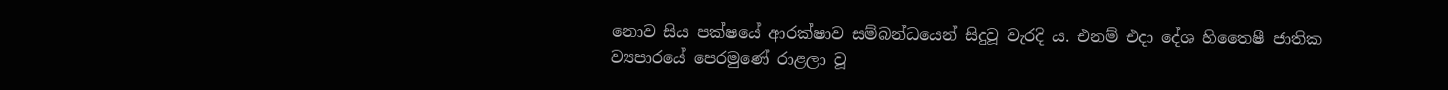නොව සිය පක්ෂයේ ආරක්ෂාව සම්බන්ධයෙන් සිදුවූ වැරදි ය. එනම් එදා දේශ හිතෛෂී ජාතික ව්‍යපාරයේ පෙරමුණේ රාළලා වූ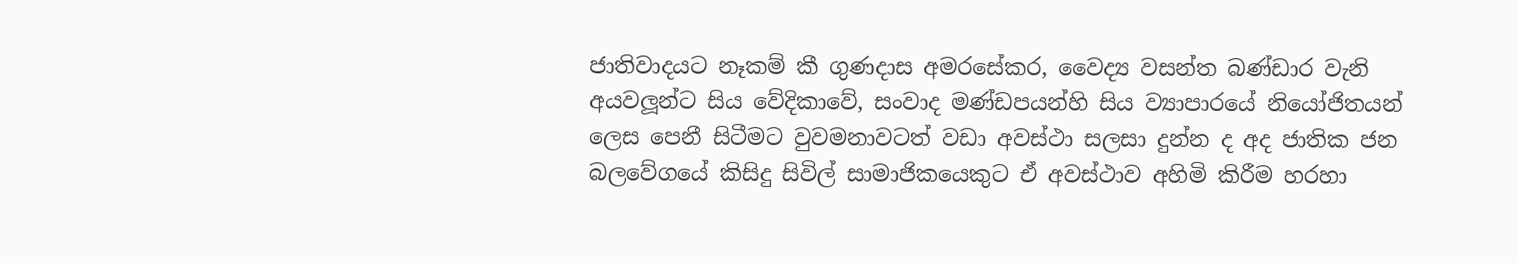ජාතිවාදයට නෑකම් කී ගුණදාස අමරසේකර, වෛද්‍ය වසන්ත බණ්ඩාර වැනි අයවලූ‍න්ට සිය වේදිකාවේ, සංවාද මණ්ඩපයන්හි සිය ව්‍යාපාරයේ නියෝජිතයන් ලෙස පෙනී සිටීමට වුවමනාවටත් වඩා අවස්ථා සලසා දුන්න ද අද ජාතික ජන බලවේගයේ කිසිදු සිවිල් සාමාජිකයෙකුට ඒ අවස්ථාව අහිමි කිරීම හරහා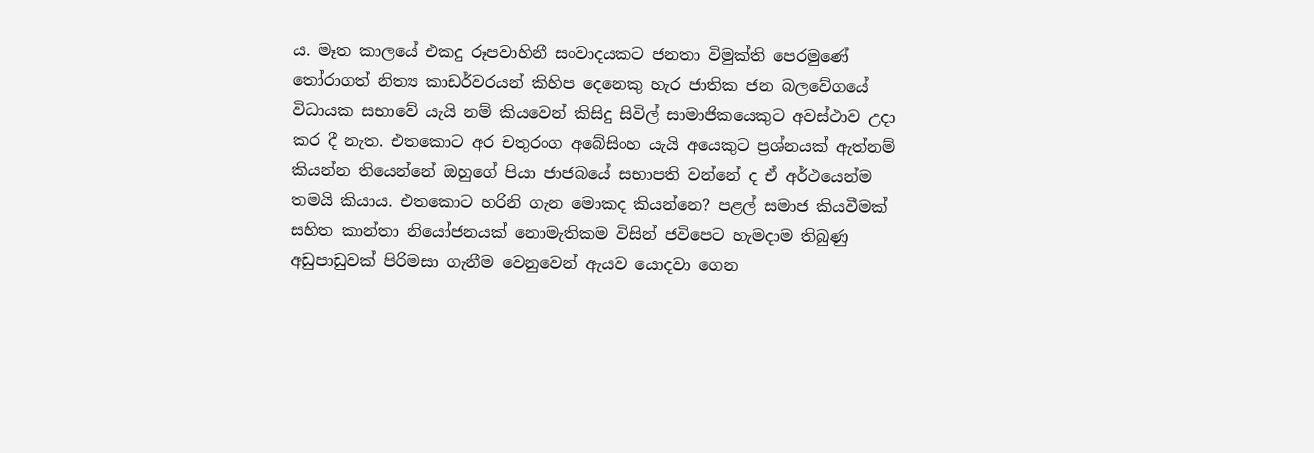ය. මෑත කාලයේ එකදු රූපවාහිනී සංවාදයකට ජනතා විමුක්ති පෙරමුණේ තෝරාගත් නිත්‍ය කාඩර්වරයන් කිහිප දෙනෙකු හැර ජාතික ජන බලවේගයේ විධායක සභාවේ යැයි නම් කියවෙන් කිසිදු සිවිල් සාමාජිකයෙකුට අවස්ථාව උදා කර දී නැත. එතකොට අර චතුරංග අබේසිංහ යැයි අයෙකුට ප්‍රශ්නයක් ඇත්නම් කියන්න තියෙන්නේ ඔහුගේ පියා ජාජබයේ සභාපති වන්නේ ද ඒ අර්ථයෙන්ම තමයි කියාය. එතකොට හරිනි ගැන මොකද කියන්නෙ? පළල් සමාජ කියවීමක් සහිත කාන්තා නියෝජනයක් නොමැතිකම විසින් ජවිපෙට හැමදාම තිබුණු අඩුපාඩුවක් පිරිමසා ගැනීම වෙනුවෙන් ඇයව යොදවා ගෙන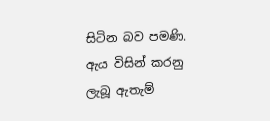සිටින බව පමණි.  ඇය විසින් කරනු ලැබූ ඇතැම්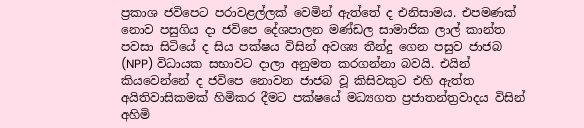ප්‍රකාශ ජවිපෙට පරාවළල්ලක් වෙමින් ඇත්තේ ද එනිසාමය. එපමණක් නොව පසුගිය දා ජවිපෙ දේශපාලන මණ්ඩල සාමාජික ලාල් කාන්ත පවසා සිටියේ ද සිය පක්ෂය විසින් අවශ්‍ය තීන්දු ගෙන පසුව ජාජබ (NPP) විධායක සභාවට දාලා අනුමත කරගන්නා බවයි. එයින් කියවෙන්නේ ද ජවිපෙ නොවන ජාජබ වූ කිසිවකුට එහි ඇත්ත අයිතිවාසිකමක් හිමිකර දීමට පක්ෂයේ මධ්‍යගත ප්‍රජාතන්ත්‍රවාදය විසින් අහිමි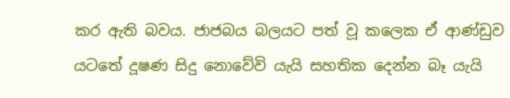කර ඇති බවය. ජාජබය බලයට පත් වූ කලෙක ඒ ආණ්ඩුව යටතේ දූෂණ සිදු නොවේවි යැයි සහතික දෙන්න බෑ යැයි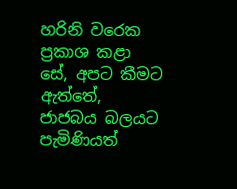හරිනි වරෙක ප්‍රකාශ කළා සේ, අපට කීමට ඇත්තේ, ජාජබය බලයට පැමිණියත්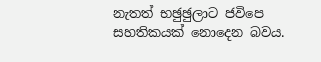නැතත් භඡුඡුලාට ජවිපෙ සහතිකයක් නොදෙන බවය.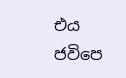එය ජවිපෙ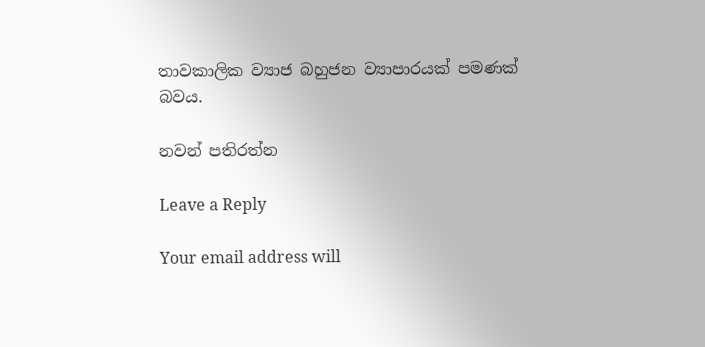තාවකාලික ව්‍යාජ බහුජන ව්‍යාපාරයක් පමණක් බවය.

නවන් පතිරත්න

Leave a Reply

Your email address will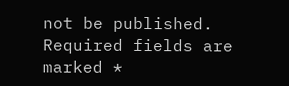not be published. Required fields are marked *